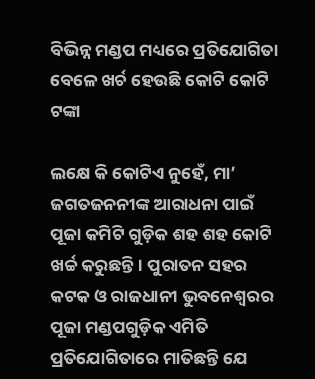ବିଭିନ୍ନ ମଣ୍ଡପ ମଧ୍ୟରେ ପ୍ରତିଯୋଗିତା ବେଳେ ଖର୍ଚ ହେଉଛି କୋଟି କୋଟି ଟଙ୍କା

ଲକ୍ଷେ କି କୋଟିଏ ନୁହେଁ, ମା’ ଜଗତଜନନୀଙ୍କ ଆରାଧନା ପାଇଁ ପୂଜା କମିଟି ଗୁଡ଼ିକ ଶହ ଶହ କୋଟି ଖର୍ଚ୍ଚ କରୁଛନ୍ତି। ପୁରାତନ ସହର କଟକ ଓ ରାଜଧାନୀ ଭୁବନେଶ୍ବରର ପୂଜା ମଣ୍ଡପଗୁଡ଼ିକ ଏମିତି ପ୍ରତିଯୋଗିତାରେ ମାତିଛନ୍ତି ଯେ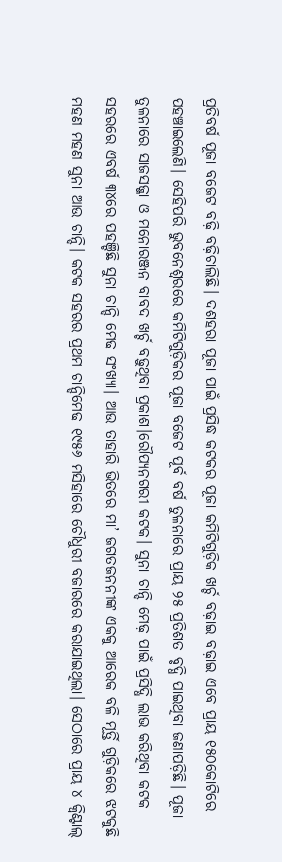ପ୍ରତିବର୍ଷ ପୂଜା ବଜେଟ ବଢ଼ି ବଢ଼ିଚାଲିଛି। ଦଶହରା ପୂଜା ପାଇଁ ପ୍ରସିଦ୍ଧ କଟକର ପୂଜା କମିଟିଗୁଡ଼ିକ ଖର୍ଚ୍ଚ ବଢ଼ାଇ ବଢ଼ାଇ ଏବେ ପ୍ରାୟ ୧୫୦କୋଟିରେ ପହଞ୍ଚାଇଲେଣି। ସେହିପରି ଭୁବନେଶ୍ବରରେ କମିଟିଗୁଡ଼ିକର ପୂଜା ବଜେଟ ପୂର୍ବ ବର୍ଷ ତୁଳନାରେ ପ୍ରାୟ ୨୫ ପ୍ରତିଶତ ବୃଦ୍ଧି ପାଇଥିବା ଜଣାପଡ଼ିଛି। ପୂଜା ତୁଳନାରେ ସାଜସଜ୍ଜା ଓ ମନୋରଞ୍ଜନ ବାବଦ ଖର୍ଚ୍ଚ ବଢ଼ୁଥିବା ପ୍ରକାଶ।ରୌପ୍ୟନଗରୀ କଟକ। ସୁନା ଚାନ୍ଦି ମେଢ଼ ପାଇଁ ପ୍ରସିଦ୍ଧି ଲାଭ କରିଥିବା କଟକ ସହରରେ ଏବର୍ଷ ୩୪ରେ ପହଞ୍ଚିଛି ସୁନା ଚାନ୍ଦି ମେଢ ସଂଖ୍ୟା। ଆଉ ତାହାରି ଭିତରେ ମା’ ଜଗତଜନନୀଙ୍କ ଏକକୁ ଆରେକ ବଳି ମୂର୍ତ୍ତି ଗୁଡ଼ିକରେ ଝଟକୁଛି ମହଣ ମହଣ ସୁନା ଆଉ ଚାନ୍ଦି। କଟକ ସହରର ପ୍ରଥମ ଚାନ୍ଦିମେଢ ୧୯୫୬ ମସିହାରେ ଚୌଧୁରୀ ବଜାରରେ କରାଯାଇଥିଲା। ସେଠାରେ ପ୍ରାୟ ୪ କ୍ୱିଣ୍ଟାଲ୍‌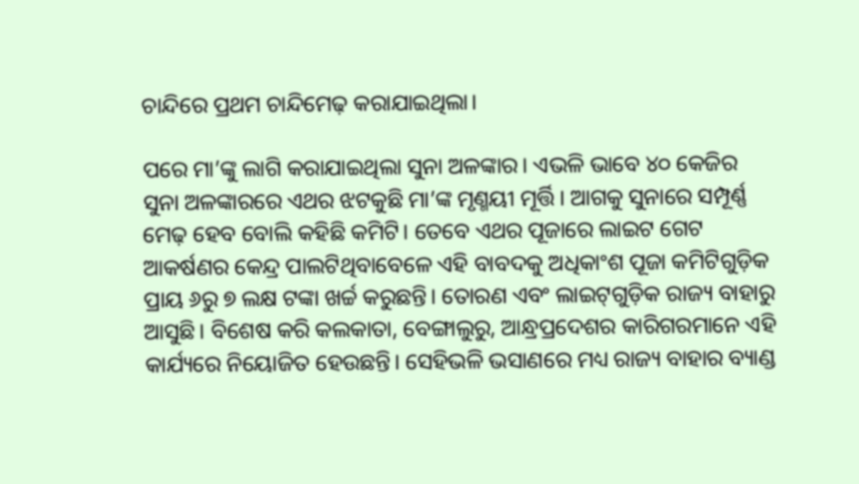ଚାନ୍ଦିରେ ପ୍ରଥମ ଚାନ୍ଦିମେଢ଼ କରାଯାଇଥିଲା।

ପରେ ମା’ଙ୍କୁ ଲାଗି କରାଯାଇଥିଲା ସୁନା ଅଳଙ୍କାର। ଏଭଳି ଭାବେ ୪୦ କେଜିର ସୁନା ଅଳଙ୍କାରରେ ଏଥର ଝଟକୁଛି ମା’ଙ୍କ ମୃଣ୍ମୟୀ ମୂର୍ତ୍ତି। ଆଗକୁ ସୁନାରେ ସମ୍ପୂର୍ଣ୍ଣ ମେଢ଼ ହେବ ବୋଲି କହିଛି କମିଟି। ତେବେ ଏଥର ପୂଜାରେ ଲାଇଟ ଗେଟ ଆକର୍ଷଣର କେନ୍ଦ୍ର ପାଲଟିଥିବାବେଳେ ଏହି ବାବଦକୁ ଅଧିକାଂଶ ପୂଜା କମିଟିଗୁଡ଼ିକ ପ୍ରାୟ ୬ରୁ ୭ ଲକ୍ଷ ଟଙ୍କା ଖର୍ଚ୍ଚ କରୁଛନ୍ତି। ତୋରଣ ଏବଂ ଲାଇଟ୍‌ଗୁଡ଼ିକ ରାଜ୍ୟ ବାହାରୁ ଆସୁଛି। ବିଶେଷ କରି କଲକାତା, ବେଙ୍ଗାଲୁରୁ, ଆନ୍ଧ୍ରପ୍ରଦେଶର କାରିଗରମାନେ ଏହି କାର୍ଯ୍ୟରେ ନିୟୋଜିତ ହେଉଛନ୍ତି। ସେହିଭଳି ଭସାଣରେ ମଧ୍ୟ ରାଜ୍ୟ ବାହାର ବ୍ୟାଣ୍ଡ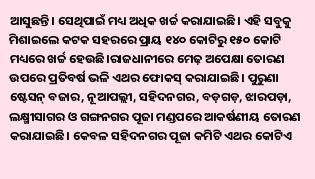ଆସୁଛନ୍ତି। ସେଥିପାଇଁ ମଧ୍ୟ ଅଧିକ ଖର୍ଚ୍ଚ କରାଯାଇଛି। ଏହି ସବୁକୁ ମିଶାଇଲେ କଟକ ସହରରେ ପ୍ରାୟ ୧୪୦ କୋଟିରୁ ୧୫୦ କୋଟି ମଧ୍ୟରେ ଖର୍ଚ୍ଚ ହେଉଛି।ରାଜଧାନୀରେ ମେଢ଼ ଅପେକ୍ଷା ତୋରଣ ଉପରେ ପ୍ରତିବର୍ଷ ଭଳି ଏଥର ଫୋକସ୍‌ କରାଯାଇଛି। ପୁରୁଣା ଷ୍ଟେସନ୍ ବଜାର, ନୂଆପଲ୍ଲୀ, ସହିଦନଗର, ବଡ଼ଗଡ଼, ଝାରପଡ଼ା, ଲକ୍ଷ୍ମୀସାଗର ଓ ଗଙ୍ଗନଗର ପୂଜା ମଣ୍ଡପରେ ଆକର୍ଷଣୀୟ ତୋରଣ କରାଯାଇଛି। କେବଳ ସହିଦନଗର ପୂଜା କମିଟି ଏଥର କୋଟିଏ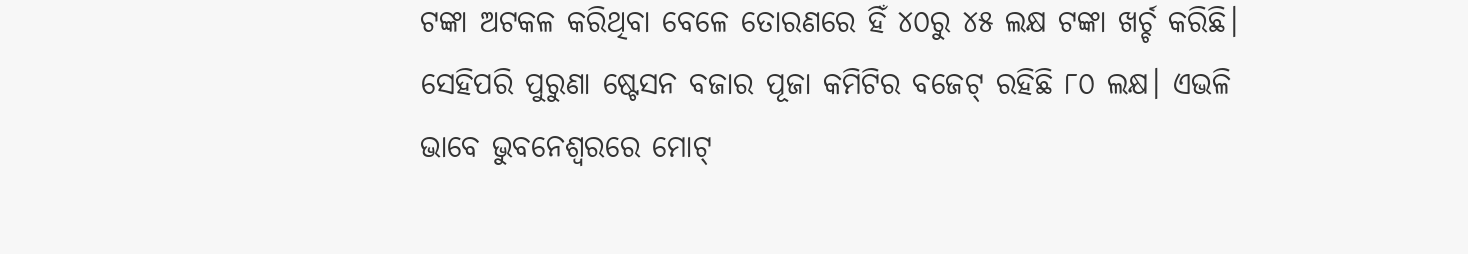ଟଙ୍କା ଅଟକଳ କରିଥିବା ବେଳେ ତୋରଣରେ ହିଁ ୪୦ରୁ ୪୫ ଲକ୍ଷ ଟଙ୍କା ଖର୍ଚ୍ଚ କରିଛି। ସେହିପରି ପୁରୁଣା ଷ୍ଟେସନ ବଜାର ପୂଜା କମିଟିର ବଜେଟ୍ ରହିଛି ୮୦ ଲକ୍ଷ। ଏଭଳି ଭାବେ ଭୁବନେଶ୍ୱରରେ ମୋଟ୍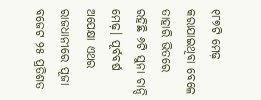୧୮୭ଟି ମେଢ଼ କରାଯାଇଥିବା ବେଳେ ତାହାରି ଭିତରେ ରହିଛି ୬ଟି ସୁନା ଚାନ୍ଦି ମେଢ଼। ପୂର୍ବବର୍ଷ ଅପେକ୍ଷା ଏଥର ରାଜଧାନୀରେ ପୂଜା ବଜେଟ ୨୫ ପ୍ରତିଶତ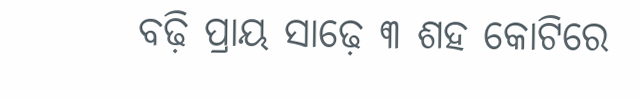ବଢ଼ି ପ୍ରାୟ ସାଢ଼େ ୩ ଶହ କୋଟିରେ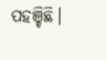ପହଞ୍ଚିଛି।